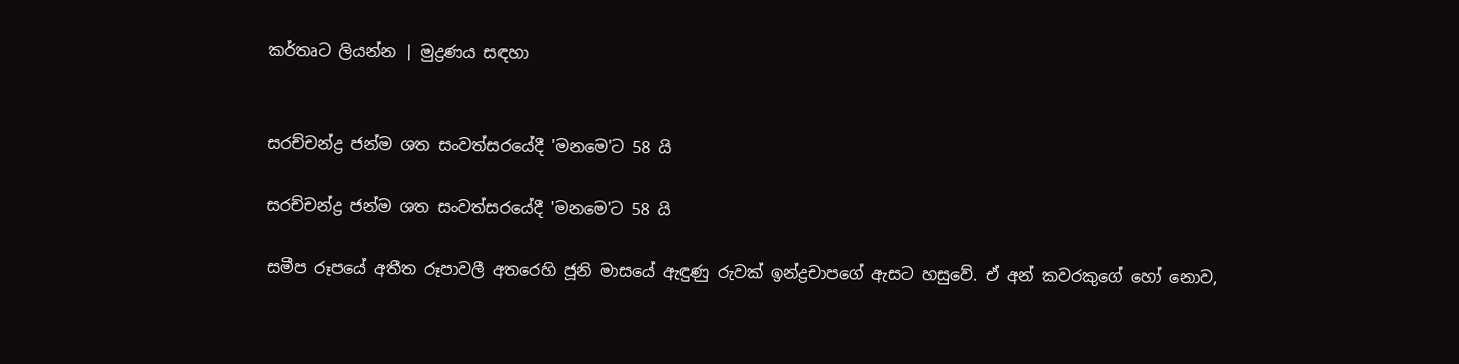කර්තෘට ලියන්න | මුද්‍රණය සඳහා


සරච්චන්ද්‍ර ජන්ම ශත සංවත්සරයේදී 'මනමෙ'ට 58 යි

සරච්චන්ද්‍ර ජන්ම ශත සංවත්සරයේදී 'මනමෙ'ට 58 යි

සමීප රූපයේ අතීත රූපාවලී අතරෙහි ජූනි මාසයේ ඇඳුණු රුවක් ඉන්ද්‍රචාපගේ ඇසට හසුවේ. ඒ අන් කවරකුගේ හෝ නොව,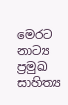මෙරට නාට්‍ය ප්‍රමුඛ සාහිත්‍ය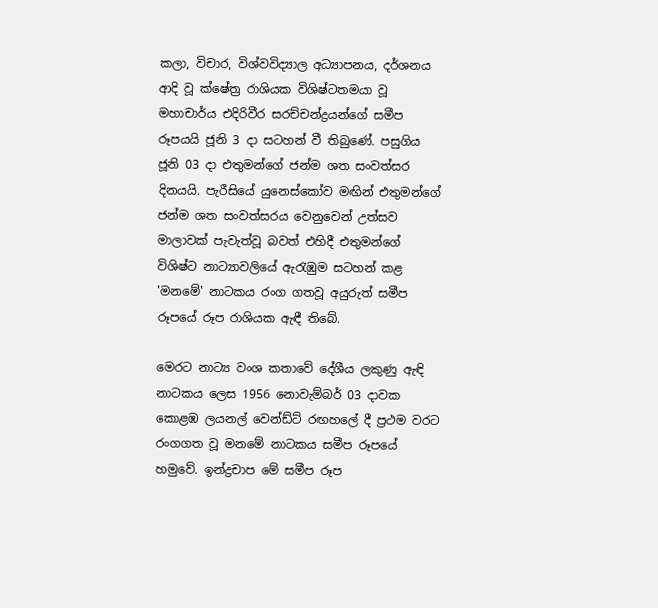කලා, විචාර, විශ්වවිද්‍යාල අධ්‍යාපනය, දර්ශනය ආදි වූ ක්ෂේත්‍ර රාශියක විශිෂ්ටතමයා වූ මහාචාර්ය එදිරිවීර සරච්චන්ද්‍රයන්ගේ සමීප රූපයයි ජූනි 3 දා සටහන් වී තිබුණේ. පසුගිය ජූනි 03 දා එතුමන්ගේ ජන්ම ශත සංවත්සර දිනයයි. පැරීසියේ යුනෙස්කෝව මඟින් එතුමන්ගේ ජන්ම ශත සංවත්සරය වෙනුවෙන් උත්සව මාලාවක් පැවැත්වූ බවත් එහිදී එතුමන්ගේ විශිෂ්ට නාට්‍යාවලියේ ඇරැඹුම සටහන් කළ 'මනමේ' නාටකය රංග ගතවූ අයුරුත් සමීප රූපයේ රූප රාශියක ඇඳී තිබේ.

මෙරට නාට්‍ය වංශ කතාවේ දේශීය ලකුණු ඇඳි නාටකය ලෙස 1956 නොවැම්බර් 03 දාවක කොළඹ ලයනල් වෙන්ඩ්ට් රඟහලේ දී ප්‍රථම වරට රංගගත වූ මනමේ නාටකය සමීප රූපයේ හමුවේ. ඉන්ද්‍රචාප මේ සමීප රූප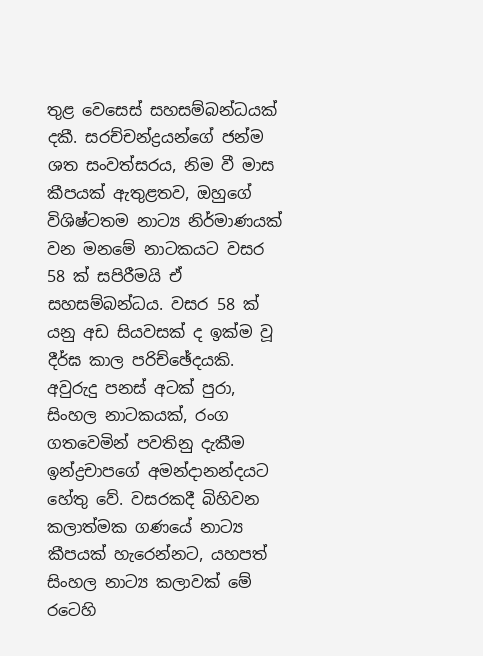තුළ වෙසෙස් සහසම්බන්ධයක් දකී. සරච්චන්ද්‍රයන්ගේ ජන්ම ශත සංවත්සරය, නිම වී මාස කීපයක් ඇතුළතව, ඔහුගේ විශිෂ්ටතම නාට්‍ය නිර්මාණයක් වන මනමේ නාටකයට වසර 58 ක් සපිරීමයි ඒ සහසම්බන්ධය. වසර 58 ක් යනු අඩ සියවසක් ද ඉක්ම වූ දීර්ඝ කාල පරිච්ඡේදයකි. අවුරුදු පනස් අටක් පුරා, සිංහල නාටකයක්, රංග ගතවෙමින් පවතිනු දැකීම ඉන්ද්‍රචාපගේ අමන්දානන්දයට හේතු වේ. වසරකදී බිහිවන කලාත්මක ගණයේ නාට්‍ය කීපයක් හැරෙන්නට, යහපත් සිංහල නාට්‍ය කලාවක් මේ රටෙහි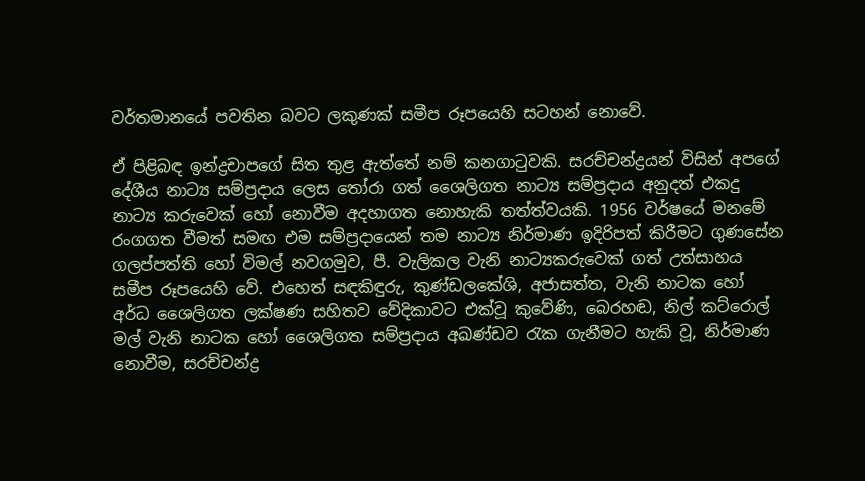වර්තමානයේ පවතින බවට ලකුණක් සමීප රූපයෙහි සටහන් නොවේ.

ඒ පිළිබඳ ඉන්ද්‍රචාපගේ සිත තුළ ඇත්තේ නම් කනගාටුවකි. සරච්චන්ද්‍රයන් විසින් අපගේ දේශීය නාට්‍ය සම්ප්‍රදාය ලෙස තෝරා ගත් ශෛලිගත නාට්‍ය සම්ප්‍රදාය අනුදත් එකදු නාට්‍ය කරුවෙක් හෝ නොවීම අදහාගත නොහැකි තත්ත්වයකි. 1956 වර්ෂයේ මනමේ රංගගත වීමත් සමඟ එම සම්ප්‍රදායෙන් තම නාට්‍ය නිර්මාණ ඉදිරිපත් කිරීමට ගුණසේන ගලප්පත්ති හෝ විමල් නවගමුව, පී. වැලිකල වැනි නාට්‍යකරුවෙක් ගත් උත්සාහය සමීප රූපයෙහි වේ. එහෙත් සඳකිඳුරු, කුණ්ඩලකේශි, අජාසත්ත, වැනි නාටක හෝ අර්ධ ශෛලිගත ලක්ෂණ සහිතව වේදිකාවට එක්වූ කුවේණි, බෙරහඬ, නිල් කට්රොල් මල් වැනි නාටක හෝ ශෛලිගත සම්ප්‍රදාය අඛණ්ඩව රැක ගැනීමට හැකි වූ, නිර්මාණ නොවීම, සරච්චන්ද්‍ර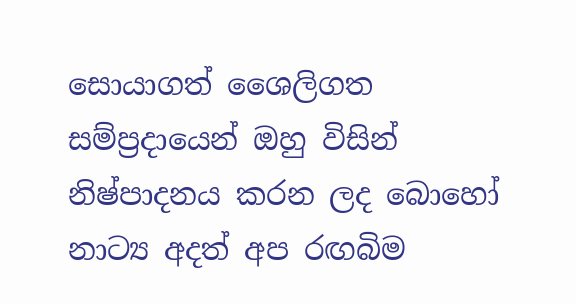සොයාගත් ශෛලිගත සම්ප්‍රදායෙන් ඔහු විසින් නිෂ්පාදනය කරන ලද බොහෝ නාට්‍ය අදත් අප රඟබිම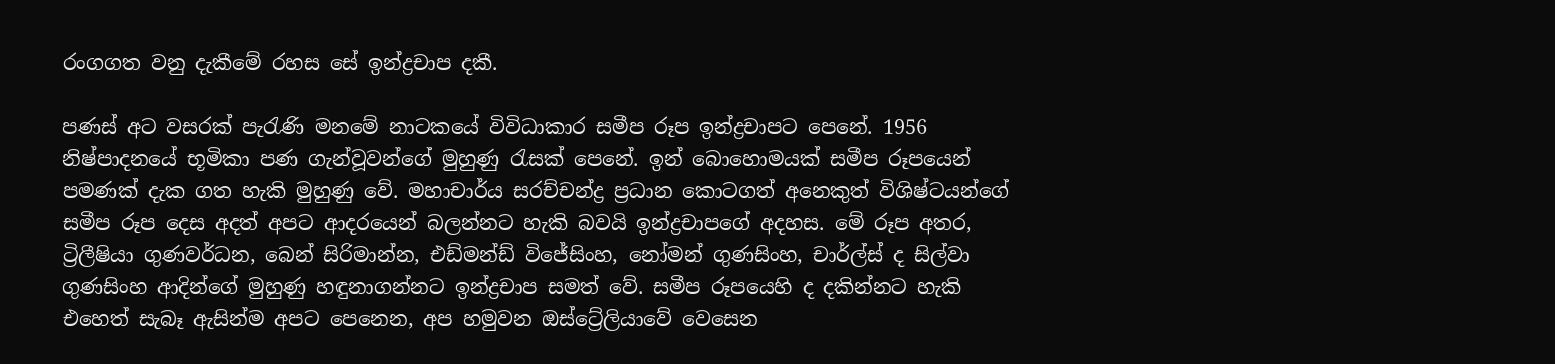රංගගත වනු දැකීමේ රහස සේ ඉන්ද්‍රචාප දකී.

පණස් අට වසරක් පැරැණි මනමේ නාටකයේ විවිධාකාර සමීප රූප ඉන්ද්‍රචාපට පෙනේ. 1956 නිෂ්පාදනයේ භූමිකා පණ ගැන්වූවන්ගේ මුහුණු රැසක් පෙනේ. ඉන් බොහොමයක් සමීප රූපයෙන් පමණක් දැක ගත හැකි මුහුණු වේ. මහාචාර්ය සරච්චන්ද්‍ර ප්‍රධාන කොටගත් අනෙකුත් විශිෂ්ටයන්ගේ සමීප රූප දෙස අදත් අපට ආදරයෙන් බලන්නට හැකි බවයි ඉන්ද්‍රචාපගේ අදහස. මේ රූප අතර, ට්‍රිලීෂියා ගුණවර්ධන, බෙන් සිරිමාන්න, එඩ්මන්ඩ් විජේසිංහ, නෝමන් ගුණසිංහ, චාර්ල්ස් ද සිල්වා ගුණසිංහ ආදින්ගේ මුහුණු හඳුනාගන්නට ඉන්ද්‍රචාප සමත් වේ. සමීප රූපයෙහි ද දකින්නට හැකි එහෙත් සැබෑ ඇසින්ම අපට පෙනෙන, අප හමුවන ඔස්ට්‍රේලියාවේ වෙසෙන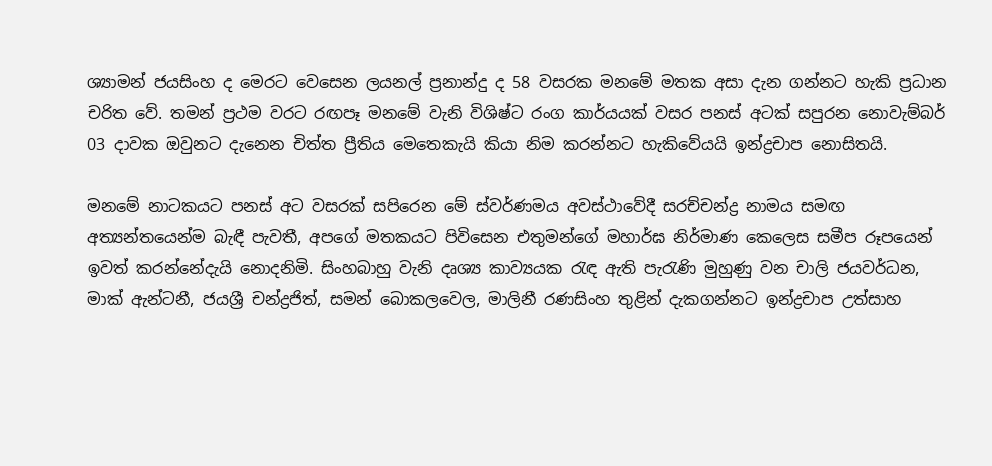ශ්‍යාමන් ජයසිංහ ද මෙරට වෙසෙන ලයනල් ප්‍රනාන්දු ද 58 වසරක මනමේ මතක අසා දැන ගන්නට හැකි ප්‍රධාන චරිත වේ. තමන් ප්‍රථම වරට රඟපෑ මනමේ වැනි විශිෂ්ට රංග කාර්යයක් වසර පනස් අටක් සපුරන නොවැම්බර් 03 දාවක ඔවුනට දැනෙන චිත්ත ප්‍රීතිය මෙතෙකැයි කියා නිම කරන්නට හැකිවේයයි ඉන්ද්‍රචාප නොසිතයි.

මනමේ නාටකයට පනස් අට වසරක් සපිරෙන මේ ස්වර්ණමය අවස්ථාවේදී සරච්චන්ද්‍ර නාමය සමඟ අත්‍යන්තයෙන්ම බැඳී පැවතී, අපගේ මතකයට පිවිසෙන එතුමන්ගේ මහාර්ඝ නිර්මාණ කෙලෙස සමීප රූපයෙන් ඉවත් කරන්නේදැයි නොදනිමි. සිංහබාහු වැනි දෘශ්‍ය කාව්‍යයක රැඳ ඇති පැරැණි මුහුණු වන චාලි ජයවර්ධන, මාක් ඇන්ටනී, ජයශ්‍රී චන්ද්‍රජිත්, සමන් බොකලවෙල, මාලිනී රණසිංහ තුළින් දැකගන්නට ඉන්ද්‍රචාප උත්සාහ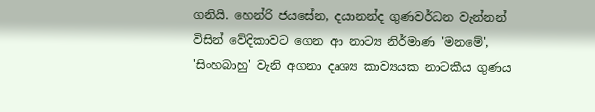ගනියි. හෙන්රි ජයසේන, දයානන්ද ගුණවර්ධන වැන්නන් විසින් වේදිකාවට ගෙන ආ නාට්‍ය නිර්මාණ 'මනමේ', 'සිංහබාහු' වැනි අගනා දෘශ්‍ය කාව්‍යයක නාටකීය ගුණය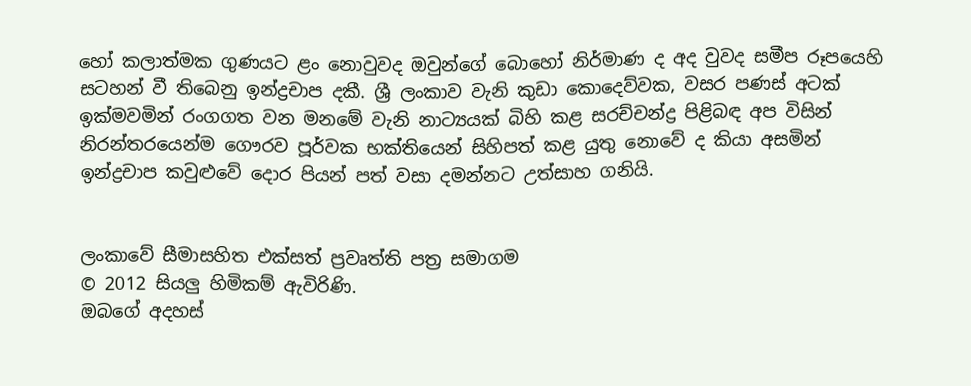හෝ කලාත්මක ගුණයට ළං නොවුවද ඔවුන්ගේ බොහෝ නිර්මාණ ද අද වුවද සමීප රූපයෙහි සටහන් වී තිබෙනු ඉන්ද්‍රචාප දකී. ශ්‍රී ලංකාව වැනි කුඩා කොදෙව්වක, වසර පණස් අටක් ඉක්මවමින් රංගගත වන මනමේ වැනි නාට්‍යයක් බිහි කළ සරච්චන්ද්‍ර පිළිබඳ අප විසින් නිරන්තරයෙන්ම ගෞරව පූර්වක භක්තියෙන් සිහිපත් කළ යුතු නොවේ ද කියා අසමින් ඉන්ද්‍රචාප කවුළුවේ දොර පියන් පත් වසා දමන්නට උත්සාහ ගනියි.


ලංකාවේ සීමාසහිත එක්සත් ප්‍රවෘත්ති පත්‍ර සමාගම
© 2012 සියලු හිමිකම් ඇවිරිණි.
ඔබගේ අදහස්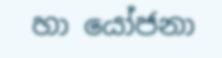හා යෝජනා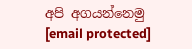අපි අගයන්නෙමු
[email protected]